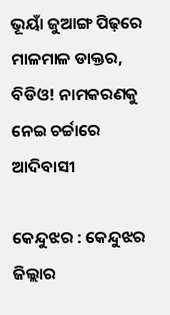ଭୂୟାଁ ଜୁଆଙ୍ଗ ପିଢ଼ରେ ମାଳମାଳ ଡାକ୍ତର, ବିଡିଓ! ନାମକରଣକୁ ନେଇ ଚର୍ଚ୍ଚାରେ ଆଦିବାସୀ

କେନ୍ଦୁଝର : କେନ୍ଦୁଝର ଜିଲ୍ଲାର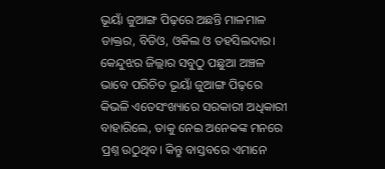ଭୂୟାଁ ଜୁଆଙ୍ଗ ପିଢ଼ରେ ଅଛନ୍ତି ମାଳମାଳ ଡାକ୍ତର, ବିଡିଓ, ଓକିଲ ଓ ତହସିଲଦାର। କେନ୍ଦୁଝର ଜିଲ୍ଲାର ସବୁଠୁ ପଛୁଆ ଅଞ୍ଚଳ ଭାବେ ପରିଚିତ ଭୂୟାଁ ଜୁଆଙ୍ଗ ପିଢ଼ରେ କିଭଳି ଏତେସଂଖ୍ୟାରେ ସରକାରୀ ଅଧିକାରୀ ବାହାରିଲେ, ତାକୁ ନେଇ ଅନେକଙ୍କ ମନରେ ପ୍ରଶ୍ନ ଉଠୁଥିବ। କିନ୍ତୁ ବାସ୍ତବରେ ଏମାନେ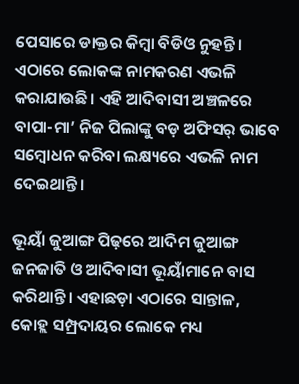ପେସାରେ ଡାକ୍ତର କିମ୍ବା ବିଡିଓ ନୁହନ୍ତି। ଏଠାରେ ଲୋକଙ୍କ ନାମକରଣ ଏଭଳି କରାଯାଉଛି। ଏହି ଆଦିବାସୀ ଅଞ୍ଚଳରେ ବାପା-ମା’ ନିଜ ପିଲାଙ୍କୁ ବଡ଼ ଅଫିସର୍‌ ଭାବେ ସମ୍ବୋଧନ କରିବା ଲକ୍ଷ୍ୟରେ ଏଭଳି ନାମ ଦେଇଥାନ୍ତି।

ଭୂୟାଁ ଜୁଆଙ୍ଗ ପିଢ଼ରେ ଆଦିମ ଜୁଆଙ୍ଗ ଜନଜାତି ଓ ଆଦିବାସୀ ଭୂୟାଁମାନେ ବାସ କରିଥାନ୍ତି। ଏହାଛଡ଼ା ଏଠା‌ରେ ସାନ୍ତାଳ, କୋହ୍ଲ ସମ୍ପ୍ରଦାୟର ଲୋକେ ମଧ୍ୟ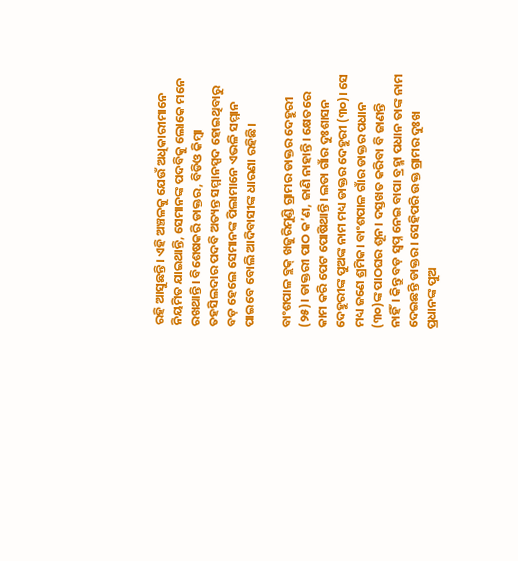ରହି ଆସୁଛନ୍ତି। ଏହି ଅଞ୍ଚଳକୁ ଯେଉଁ ଅଧିକାରୀମାନେ ନିୟମିତ ଯାଇଥାନ୍ତି, ସେମାନଙ୍କ ପଦବିକୁ ଲୋକେ ମନେ ରଖଥାନ୍ତି। ବିଶେଷକରି ଡାକ୍ତର, ବିଡିଓ କିମ୍ବା ତହସିଲଦାର ପଦବି ଅତ୍ୟନ୍ତ ସମ୍ମାନସ୍ପଦ ହୋଇଥିବାରୁ ବଡ଼ ହେଲେ ସେମାନଙ୍କ ପିଲାମାନେ ଏଭଳି ସମ୍ମାନ ପାଇବେ ବୋଲି ଆଦିବାସୀଙ୍କ ଧାରଣା ରହିଛି।

ବ‌ାଂଶପାଳ ବ୍ଲକ୍‌ ଖଜୁରିମୁଣ୍ଡି ଗ୍ରାମର ଡାକ୍ତର ଦେହୁରୀ (୨୫)। ଡାକ୍ତରୀ ପାଠ କ’ଣ, ଜାଣି ନାହାନ୍ତି। କ୍ଷେତ‌ରେ କାମ କରି ପେଟ ପୋଷିଥାନ୍ତି। ଲତା ଗାଁର ଦୁଃଶାସନ ଦେହୁରୀଙ୍କ ପୁଅଙ୍କ ନାମ ମଧ୍ୟ ଡାକ୍ତର ଦେହୁରୀ (୩୦)। ସେ ମଧ୍ୟ ଜଣେ ଶ୍ରମିକ। ବାଂଶପାଳ ଗାଁର ଡାକ୍ତର ପଧାନ (୩୦)ଙ୍କ ପାଠଘର ଶୂନ। ଦସ୍ତଖତ କରିବା ବି ଜାଣନ୍ତି ନାହିଁ। କିନ୍ତୁ ବଡ଼ ସ୍ବପ୍ନ ନେଇ ବାପା ବ୍ରହ୍ମା ପଧାନ ତାଙ୍କ ନାମ ଦେଇଛନ୍ତି ଡାକ୍ତର। ସେହିପରି ଉକ୍ତ ଗ୍ରାମର ଦୁଃଖ ପ୍ରଧାନଙ୍କ ପୁଅ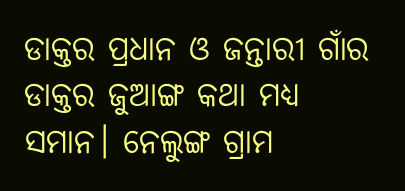ଡାକ୍ତର ପ୍ରଧାନ ଓ ଜନ୍ତାରୀ ଗାଁର ଡାକ୍ତର ଜୁଆଙ୍ଗ କଥା ମଧ୍ୟ ସମାନ। ନେଲୁଙ୍ଗ ଗ୍ରାମ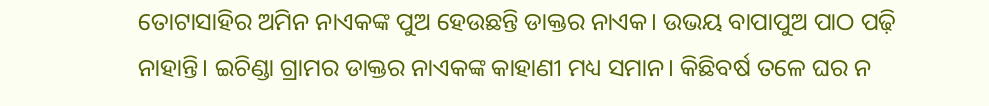ତୋଟାସାହିର ଅମିନ ନାଏକଙ୍କ ପୁଅ ହେଉଛନ୍ତି ଡାକ୍ତର ନାଏକ। ଉଭୟ ବାପାପୁଅ ପାଠ ପଢ଼ି ନାହାନ୍ତି। ଇଚିଣ୍ଡା ଗ୍ରାମର ଡାକ୍ତର ନାଏକଙ୍କ କାହାଣୀ ମଧ୍ୟ ସମାନ। କିଛିବର୍ଷ ତଳେ ଘର ନ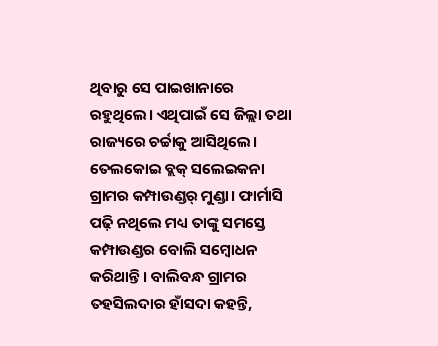ଥିବାରୁ ସେ ପାଇଖାନାରେ ରହୁଥିଲେ। ଏଥିପାଇଁ ସେ ଜିଲ୍ଲା ତଥା ରାଜ୍ୟରେ ଚର୍ଚ୍ଚାକୁ ଆସିଥିଲେ। ତେଲକୋଇ ବ୍ଲକ୍‌ ସଲେଇକନା ଗ୍ରାମର କମ୍ପାଉଣ୍ଡର୍‌ ମୁଣ୍ଡା। ଫାର୍ମାସି ପଢ଼ି ନଥିଲେ ମଧ୍ୟ ତାଙ୍କୁ ସମସ୍ତେ କମ୍ପାଉଣ୍ଡର ବୋଲି ସମ୍ବୋଧନ କରିଥାନ୍ତି। ବାଲିବନ୍ଧ ଗ୍ରାମର ତହସିଲଦାର ହାଁସଦା କହନ୍ତି,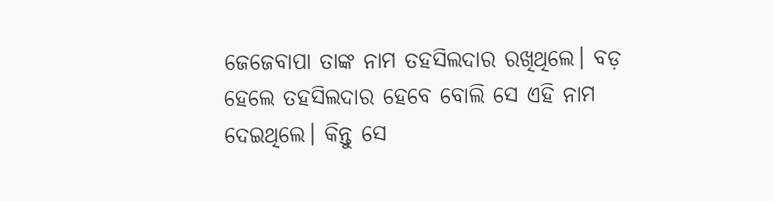ଜେଜେବାପା ତାଙ୍କ ନାମ ତହସିଲଦାର ରଖିଥିଲେ। ବଡ଼ ହେଲେ ତହସିଲଦାର ହେବେ ବୋଲି ସେ ଏହି ନାମ ଦେଇଥିଲେ। କିନ୍ତୁ ସେ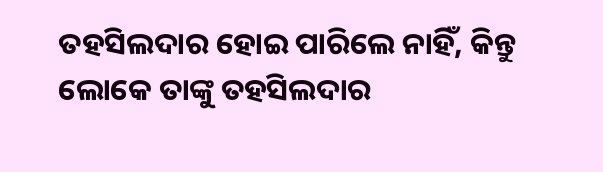ତହସିଲଦାର ହୋଇ ପାରିଲେ ନାହିଁ, କିନ୍ତୁ ଲୋକେ ତାଙ୍କୁ ତହସିଲଦାର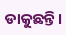ଡାକୁଛନ୍ତି।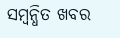ସମ୍ବନ୍ଧିତ ଖବର